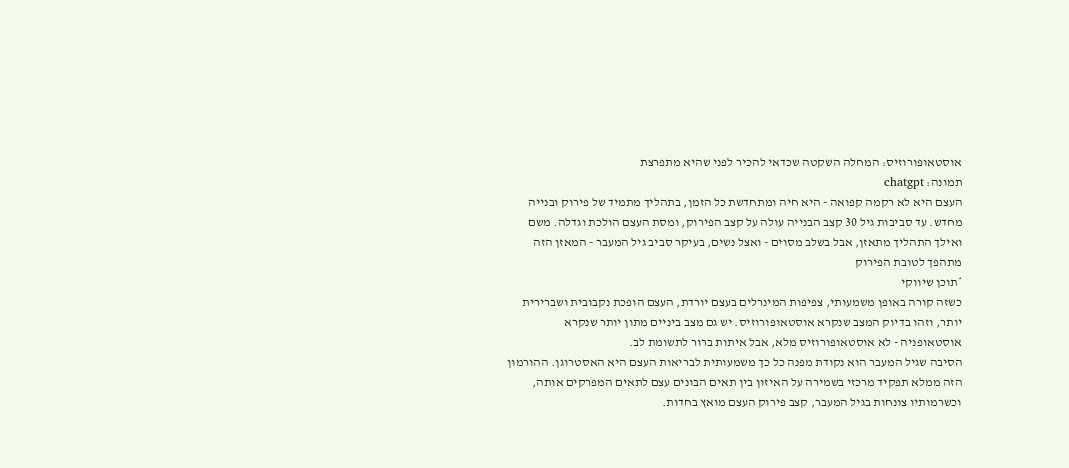אוסטאופורוזיס: המחלה השקטה שכדאי להכיר לפני שהיא מתפרצת
תמונה: chatgpt
העצם היא לא רקמה קפואה - היא חיה ומתחדשת כל הזמן, בתהליך מתמיד של פירוק ובנייה מחדש. עד סביבות גיל 30 קצב הבנייה עולה על קצב הפירוק, ומסת העצם הולכת וגדלה. משם ואילך התהליך מתאזן, אבל בשלב מסוים - ואצל נשים, בעיקר סביב גיל המעבר - המאזן הזה מתהפך לטובת הפירוק
*תוכן שיווקי
כשזה קורה באופן משמעותי, צפיפות המינרלים בעצם יורדת, העצם הופכת נקבובית ושברירית יותר, וזהו בדיוק המצב שנקרא אוסטאופורוזיס. יש גם מצב ביניים מתון יותר שנקרא אוסטאופניה - לא אוסטאופורוזיס מלא, אבל איתות ברור לתשומת לב.
הסיבה שגיל המעבר הוא נקודת מפנה כל כך משמעותית לבריאות העצם היא האסטרוגן. ההורמון הזה ממלא תפקיד מרכזי בשמירה על האיזון בין תאים הבונים עצם לתאים המפרקים אותה, וכשרמותיו צונחות בגיל המעבר, קצב פירוק העצם מואץ בחדות.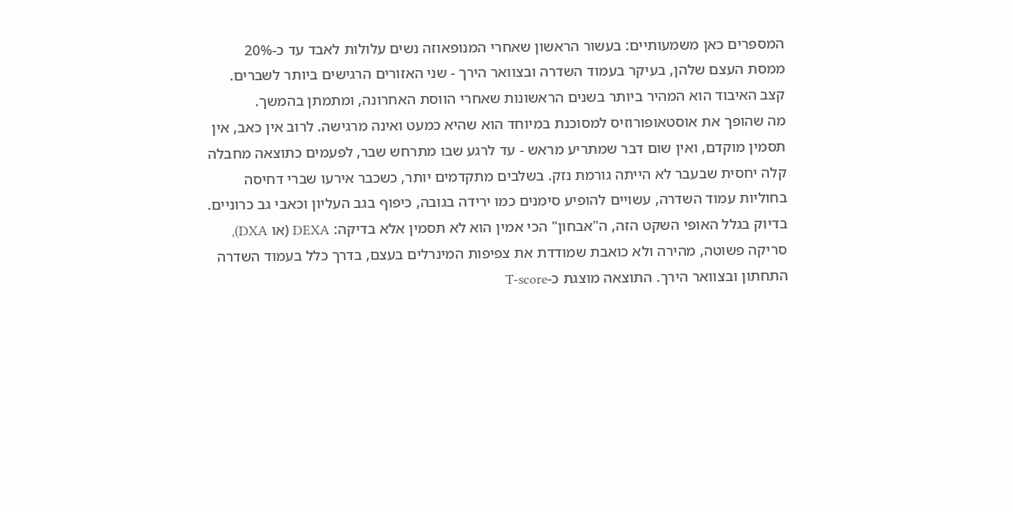המספרים כאן משמעותיים: בעשור הראשון שאחרי המנופאוזה נשים עלולות לאבד עד כ-20% ממסת העצם שלהן, בעיקר בעמוד השדרה ובצוואר הירך - שני האזורים הרגישים ביותר לשברים. קצב האיבוד הוא המהיר ביותר בשנים הראשונות שאחרי הווסת האחרונה, ומתמתן בהמשך.
מה שהופך את אוסטאופורוזיס למסוכנת במיוחד הוא שהיא כמעט ואינה מרגישה. לרוב אין כאב, אין תסמין מוקדם, ואין שום דבר שמתריע מראש - עד לרגע שבו מתרחש שבר, לפעמים כתוצאה מחבלה קלה יחסית שבעבר לא הייתה גורמת נזק. בשלבים מתקדמים יותר, כשכבר אירעו שברי דחיסה בחוליות עמוד השדרה, עשויים להופיע סימנים כמו ירידה בגובה, כיפוף בגב העליון וכאבי גב כרוניים. בדיוק בגלל האופי השקט הזה, ה"אבחון" הכי אמין הוא לא תסמין אלא בדיקה: DEXA (או DXA), סריקה פשוטה, מהירה ולא כואבת שמודדת את צפיפות המינרלים בעצם, בדרך כלל בעמוד השדרה התחתון ובצוואר הירך. התוצאה מוצגת כ-T-score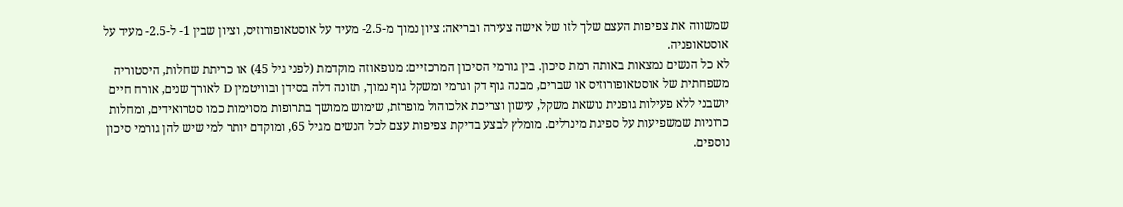שמשווה את צפיפות העצם שלך לזו של אישה צעירה ובריאה: ציון נמוך מ-2.5- מעיד על אוסטאופורוזיס, וציון שבין 1- ל-2.5- מעיד על אוסטאופניה.
לא כל הנשים נמצאות באותה רמת סיכון. בין גורמי הסיכון המרכזיים: מנופאוזה מוקדמת (לפני גיל 45) או כריתת שחלות, היסטוריה משפחתית של אוסטאופורוזיס או שברים, מבנה גוף דק וגרמי ומשקל גוף נמוך, תזונה דלה בסידן ובוויטמין D לאורך שנים, אורח חיים יושבני ללא פעילות גופנית נושאת משקל, עישון וצריכת אלכוהול מופרזת, שימוש ממושך בתרופות מסוימות כמו סטרואידים, ומחלות כרוניות שמשפיעות על ספיגת מינרלים. מומלץ לבצע בדיקת צפיפות עצם לכל הנשים מגיל 65, ומוקדם יותר למי שיש להן גורמי סיכון נוספים.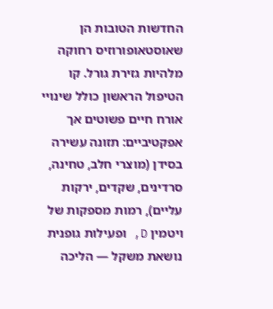החדשות הטובות הן שאוסטאופורוזיס רחוקה מלהיות גזירת גורל. קו הטיפול הראשון כולל שינויי אורח חיים פשוטים אך אפקטיביים: תזונה עשירה בסידן (מוצרי חלב, טחינה, סרדינים, שקדים, ירקות עליים), רמות מספקות של ויטמין D, ופעילות גופנית נושאת משקל — הליכה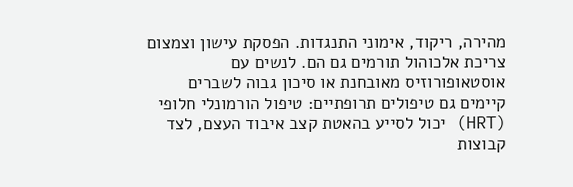מהירה, ריקוד, אימוני התנגדות. הפסקת עישון וצמצום צריכת אלכוהול תורמים גם הם. לנשים עם אוסטאופורוזיס מאובחנת או סיכון גבוה לשברים קיימים גם טיפולים תרופתיים: טיפול הורמונלי חלופי (HRT) יכול לסייע בהאטת קצב איבוד העצם, לצד קבוצות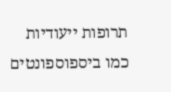תרופות ייעודיות כמו ביספוספונטים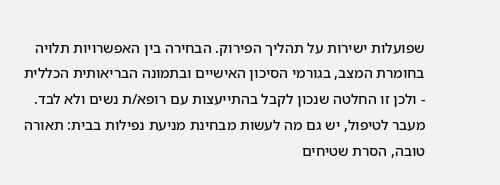שפועלות ישירות על תהליך הפירוק. הבחירה בין האפשרויות תלויה בחומרת המצב, בגורמי הסיכון האישיים ובתמונה הבריאותית הכללית - ולכן זו החלטה שנכון לקבל בהתייעצות עם רופא/ת נשים ולא לבד.
מעבר לטיפול, יש גם מה לעשות מבחינת מניעת נפילות בבית: תאורה טובה, הסרת שטיחים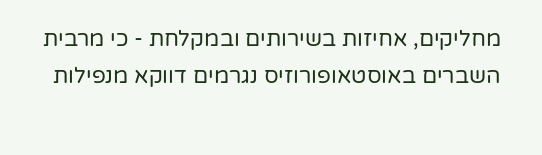מחליקים, אחיזות בשירותים ובמקלחת - כי מרבית השברים באוסטאופורוזיס נגרמים דווקא מנפילות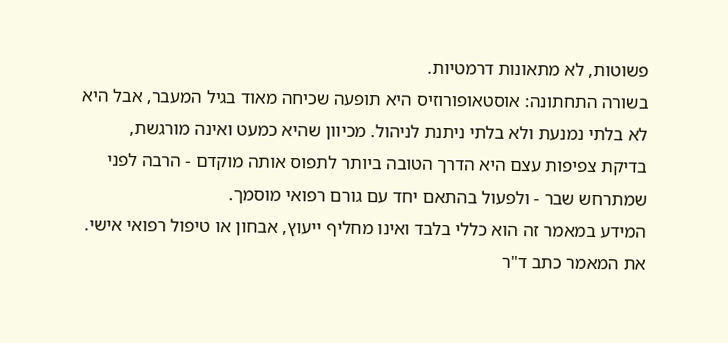פשוטות, לא מתאונות דרמטיות.
בשורה התחתונה: אוסטאופורוזיס היא תופעה שכיחה מאוד בגיל המעבר, אבל היא לא בלתי נמנעת ולא בלתי ניתנת לניהול. מכיוון שהיא כמעט ואינה מורגשת, בדיקת צפיפות עצם היא הדרך הטובה ביותר לתפוס אותה מוקדם - הרבה לפני שמתרחש שבר - ולפעול בהתאם יחד עם גורם רפואי מוסמך.
המידע במאמר זה הוא כללי בלבד ואינו מחליף ייעוץ, אבחון או טיפול רפואי אישי.
את המאמר כתב ד"ר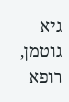גיא גוטמן, רופא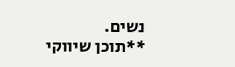נשים.
**תוכן שיווקי